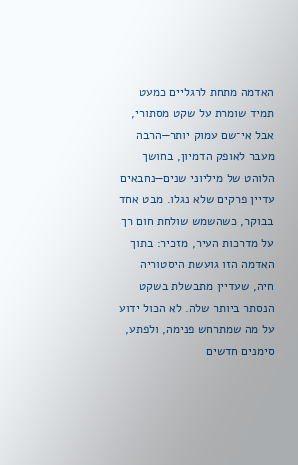האדמה מתחת לרגליים כמעט תמיד שומרת על שקט מסתורי, אבל אי־שם עמוק יותר—הרבה מעבר לאופק הדמיון, בחושך הלוהט של מיליוני שנים—נחבאים עדיין פרקים שלא נגלו. מבט אחד בבוקר, כשהשמש שולחת חום רך על מדרכות העיר, מזכיר: בתוך האדמה הזו גועשת היסטוריה חיה, שעדיין מתבשלת בשקט הנסתר ביותר שלה. לא הכול ידוע על מה שמתרחש פנימה, ולפתע, סימנים חדשים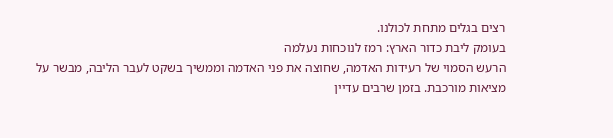רצים בגלים מתחת לכולנו.
בעומק ליבת כדור הארץ: רמז לנוכחות נעלמה
הרעש הסמוי של רעידות האדמה, שחוצה את פני האדמה וממשיך בשקט לעבר הליבה, מבשר על מציאות מורכבת. בזמן שרבים עדיין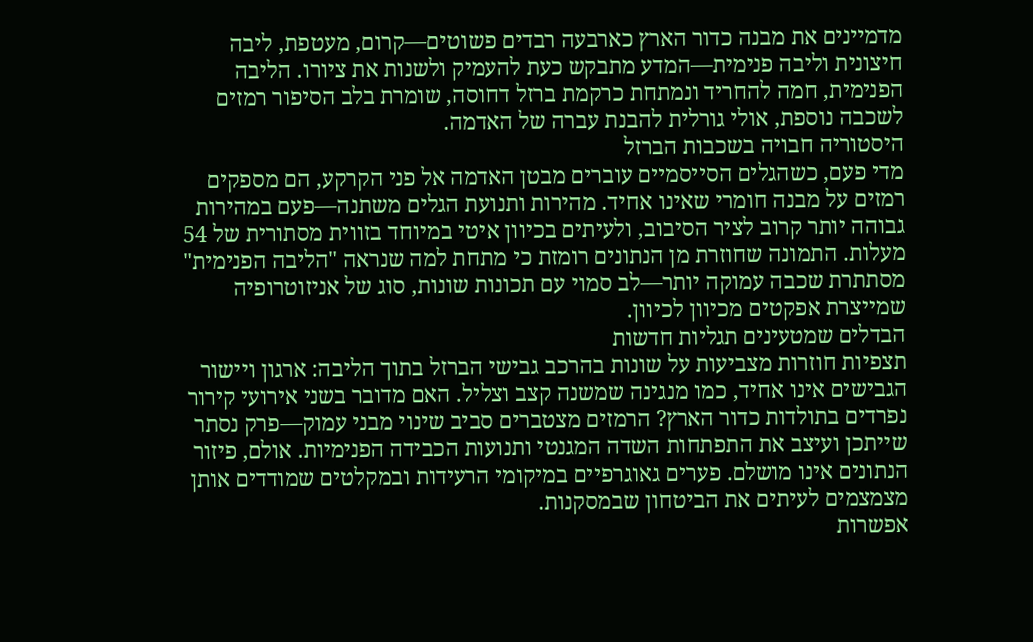מדמיינים את מבנה כדור הארץ כארבעה רבדים פשוטים—קרום, מעטפת, ליבה חיצונית וליבה פנימית—המדע מתבקש כעת להעמיק ולשנות את ציורו. הליבה הפנימית, חמה להחריד ונמתחת כרקמת ברזל דחוסה, שומרת בלב הסיפור רמזים לשכבה נוספת, אולי גורלית להבנת עברה של האדמה.
היסטוריה חבויה בשכבות הברזל
מדי פעם, כשהגלים הסייסמיים עוברים מבטן האדמה אל פני הקרקע, הם מספקים רמזים על מבנה חומרי שאינו אחיד. מהירות ותנועת הגלים משתנה—פעם במהירות גבוהה יותר קרוב לציר הסיבוב, ולעיתים בכיוון איטי במיוחד בזווית מסתורית של 54 מעלות. התמונה שחוזרת מן הנתונים רומזת כי מתחת למה שנראה "הליבה הפנימית" מסתתרת שכבה עמוקה יותר—לב סמוי עם תכונות שונות, סוג של אניזוטרופיה שמייצרת אפקטים מכיוון לכיוון.
הבדלים שמטעינים תגליות חדשות
תצפיות חוזרות מצביעות על שונות בהרכב גבישי הברזל בתוך הליבה: ארגון ויישור הגבישים אינו אחיד, כמו מנגינה שמשנה קצב וצליל. האם מדובר בשני אירועי קירור נפרדים בתולדות כדור הארץ? הרמזים מצטברים סביב שינוי מבני עמוק—פרק נסתר שייתכן ועיצב את התפתחות השדה המגנטי ותנועות הכבידה הפנימיות. אולם, פיזור הנתונים אינו מושלם. פערים גאוגרפיים במיקומי הרעידות ובמקלטים שמודדים אותן מצמצמים לעיתים את הביטחון שבמסקנות.
אפשרות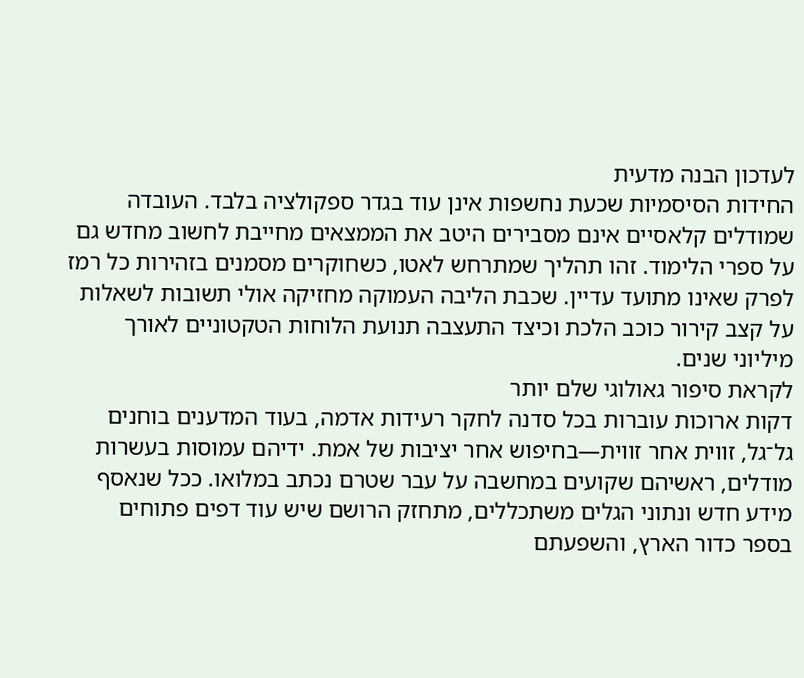לעדכון הבנה מדעית
החידות הסיסמיות שכעת נחשפות אינן עוד בגדר ספקולציה בלבד. העובדה שמודלים קלאסיים אינם מסבירים היטב את הממצאים מחייבת לחשוב מחדש גם על ספרי הלימוד. זהו תהליך שמתרחש לאטו, כשחוקרים מסמנים בזהירות כל רמז לפרק שאינו מתועד עדיין. שכבת הליבה העמוקה מחזיקה אולי תשובות לשאלות על קצב קירור כוכב הלכת וכיצד התעצבה תנועת הלוחות הטקטוניים לאורך מיליוני שנים.
לקראת סיפור גאולוגי שלם יותר
דקות ארוכות עוברות בכל סדנה לחקר רעידות אדמה, בעוד המדענים בוחנים גל־גל, זווית אחר זווית—בחיפוש אחר יציבות של אמת. ידיהם עמוסות בעשרות מודלים, ראשיהם שקועים במחשבה על עבר שטרם נכתב במלואו. ככל שנאסף מידע חדש ונתוני הגלים משתכללים, מתחזק הרושם שיש עוד דפים פתוחים בספר כדור הארץ, והשפעתם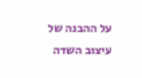על ההבנה של עיצוב השדה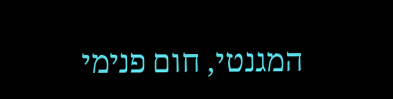המגנטי, חום פנימי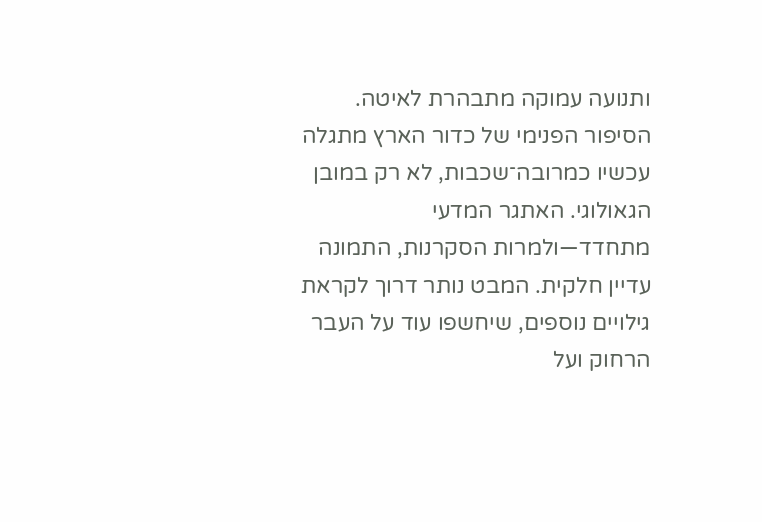ותנועה עמוקה מתבהרת לאיטה.
הסיפור הפנימי של כדור הארץ מתגלה עכשיו כמרובה־שכבות, לא רק במובן הגאולוגי. האתגר המדעי מתחדד—ולמרות הסקרנות, התמונה עדיין חלקית. המבט נותר דרוך לקראת גילויים נוספים, שיחשפו עוד על העבר הרחוק ועל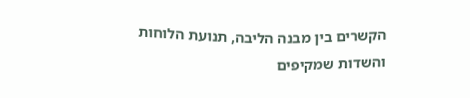הקשרים בין מבנה הליבה, תנועת הלוחות והשדות שמקיפים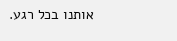אותנו בכל רגע.